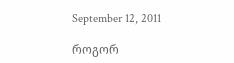September 12, 2011

როგორ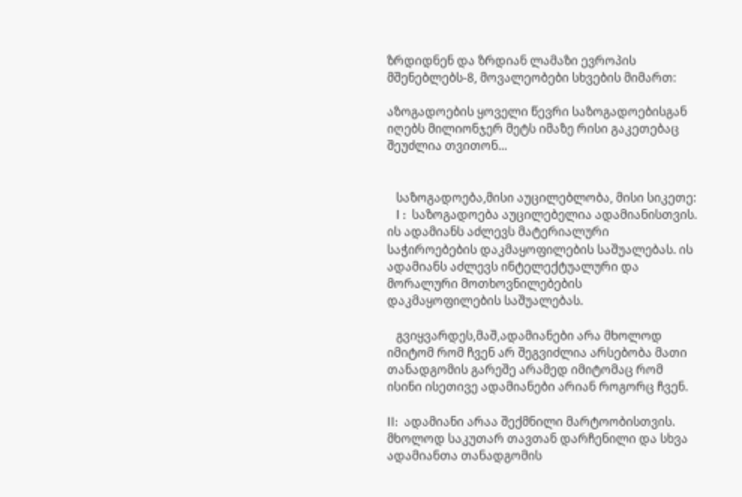ზრდიდნენ და ზრდიან ლამაზი ევროპის მშენებლებს-8, მოვალეობები სხვების მიმართ:

აზოგადოების ყოველი წევრი საზოგადოებისგან იღებს მილიონჯერ მეტს იმაზე რისი გაკეთებაც შეუძლია თვითონ...


   საზოგადოება,მისი აუცილებლობა, მისი სიკეთე:
   I :  საზოგადოება აუცილებელია ადამიანისთვის. ის ადამიანს აძლევს მატერიალური საჭიროებების დაკმაყოფილების საშუალებას. ის ადამიანს აძლევს ინტელექტუალური და მორალური მოთხოვნილებების დაკმაყოფილების საშუალებას.

   გვიყვარდეს,მაშ,ადამიანები არა მხოლოდ იმიტომ რომ ჩვენ არ შეგვიძლია არსებობა მათი თანადგომის გარეშე არამედ იმიტომაც რომ ისინი ისეთივე ადამიანები არიან როგორც ჩვენ.

II:  ადამიანი არაა შექმნილი მარტოობისთვის. მხოლოდ საკუთარ თავთან დარჩენილი და სხვა ადამიანთა თანადგომის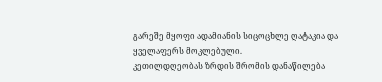გარეშე მყოფი ადამიანის სიცოცხლე ღატაკია და ყველაფერს მოკლებული.
კეთილდღეობას ზრდის შრომის დანაწილება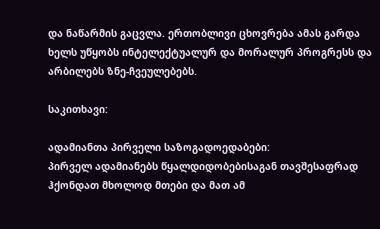და ნაწარმის გაცვლა. ერთობლივი ცხოვრება ამას გარდა ხელს უწყობს ინტელექტუალურ და მორალურ პროგრესს და არბილებს ზნე-ჩვეულებებს.

საკითხავი:

ადამიანთა პირველი საზოგადოედაბები:
პირველ ადამიანებს წყალდიდობებისაგან თავშესაფრად ჰქონდათ მხოლოდ მთები და მათ ამ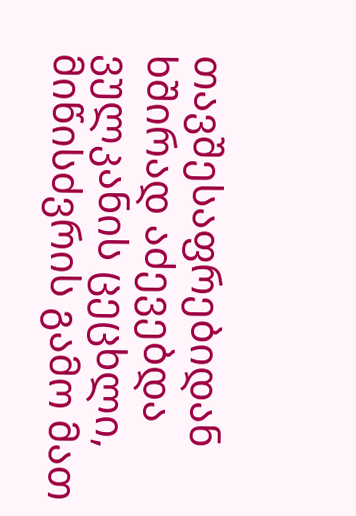თავშესაფრებიდან ხშირად აძევებდა ვულკანის ცეცხლი, მიწისძვრის გამო მათ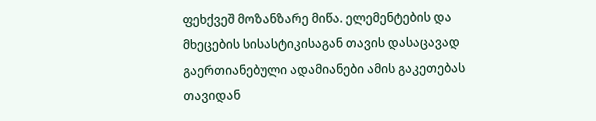ფეხქვეშ მოზანზარე მიწა. ელემენტების და მხეცების სისასტიკისაგან თავის დასაცავად გაერთიანებული ადამიანები ამის გაკეთებას თავიდან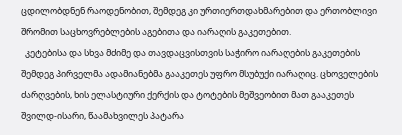ცდილობდნენ რაოდენობით, შემდეგ კი ურთიერთდახმარებით და ერთობლივი შრომით საცხოვრებლების აგებითა და იარაღის გაკეთებით.
  კეტებისა და სხვა მძიმე და თავდაცვისთვის საჭირო იარაღების გაკეთების შემდეგ პირველმა ადამიანებმა გააკეთეს უფრო მსუბუქი იარაღიც. ცხოველების ძარღვების, ხის ელასტიური ქერქის და ტოტების მეშვეობით მათ გააკეთეს  შვილდ-ისარი, წაამახვილეს პატარა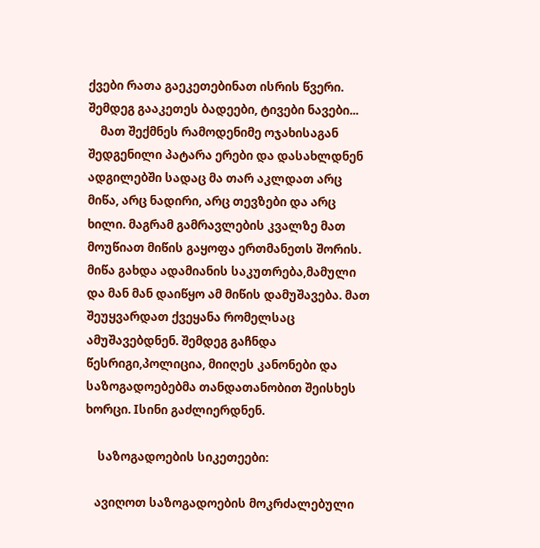ქვები რათა გაეკეთებინათ ისრის წვერი. შემდეგ გააკეთეს ბადეები, ტივები ნავები...
    მათ შექმნეს რამოდენიმე ოჯახისაგან შედგენილი პატარა ერები და დასახლდნენ ადგილებში სადაც მა თარ აკლდათ არც მიწა, არც ნადირი, არც თევზები და არც ხილი. მაგრამ გამრავლების კვალზე მათ მოუწიათ მიწის გაყოფა ერთმანეთს შორის. მიწა გახდა ადამიანის საკუთრება,მამული და მან მან დაიწყო ამ მიწის დამუშავება. მათ შეუყვარდათ ქვეყანა რომელსაც ამუშავებდნენ. შემდეგ გაჩნდა წესრიგი,პოლიცია, მიიღეს კანონები და საზოგადოებებმა თანდათანობით შეისხეს ხორცი. Iსინი გაძლიერდნენ.

    საზოგადოების სიკეთეები:

   ავიღოთ საზოგადოების მოკრძალებული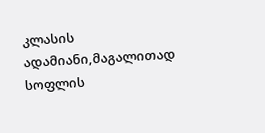კლასის ადამიანი,მაგალითად სოფლის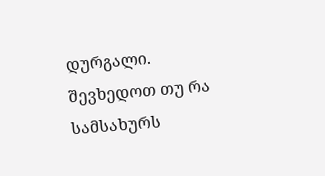დურგალი. შევხედოთ თუ რა სამსახურს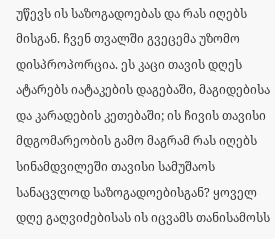უწევს ის საზოგადოებას და რას იღებს მისგან. ჩვენ თვალში გვეცემა უზომო დისპროპორცია. ეს კაცი თავის დღეს ატარებს იატაკების დაგებაში, მაგიდებისა და კარადების კეთებაში; ის ჩივის თავისი მდგომარეობის გამო მაგრამ რას იღებს სინამდვილეში თავისი სამუშაოს სანაცვლოდ საზოგადოებისგან? ყოველ დღე გაღვიძებისას ის იცვამს თანისამოსს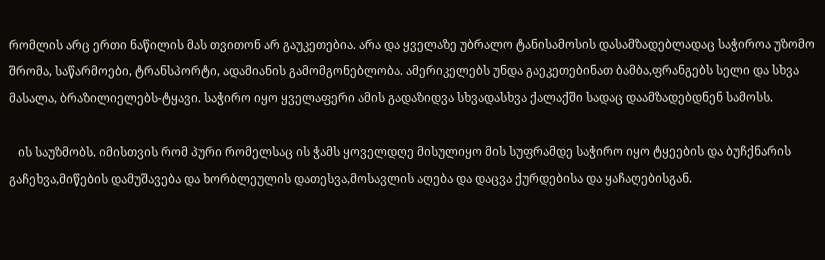რომლის არც ერთი ნაწილის მას თვითონ არ გაუკეთებია. არა და ყველაზე უბრალო ტანისამოსის დასამზადებლადაც საჭიროა უზომო შრომა, საწარმოები, ტრანსპორტი, ადამიანის გამომგონებლობა. ამერიკელებს უნდა გაეკეთებინათ ბამბა,ფრანგებს სელი და სხვა მასალა, ბრაზილიელებს-ტყავი. საჭირო იყო ყველაფერი ამის გადაზიდვა სხვადასხვა ქალაქში სადაც დაამზადებდნენ სამოსს.

   ის საუზმობს. იმისთვის რომ პური რომელსაც ის ჭამს ყოველდღე მისულიყო მის სუფრამდე საჭირო იყო ტყეების და ბუჩქნარის გაჩეხვა,მიწების დამუშავება და ხორბლეულის დათესვა,მოსავლის აღება და დაცვა ქურდებისა და ყაჩაღებისგან.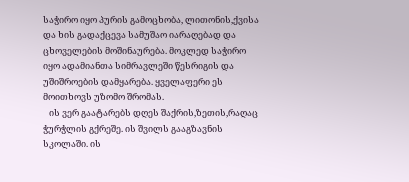საჭირო იყო პურის გამოცხობა, ლითონის,ქვისა და ხის გადაქცევა სამუშაო იარაღებად და ცხოველების მოშინაურება. მოკლედ საჭირო იყო ადამიანთა სიმრავლეში წესრიგის და უშიშროების დამყარება. ყველაფერი ეს მოითხოვს უზომო შრომას.
   ის ვერ გაატარებს დღეს შაქრის,ზეთის,რაღაც ჭურჭლის გქრეშე. ის შვილს გააგზავნის სკოლაში. ის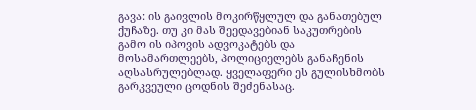გავა: ის გაივლის მოკირწყლულ და განათებულ ქუჩაზე. თუ კი მას შეედავებიან საკუთრების გამო ის იპოვის ადვოკატებს და მოსამართლეებს, პოლიციელებს განაჩენის აღსასრულებლად. ყველაფერი ეს გულისხმობს გარკვეული ცოდნის შეძენასაც.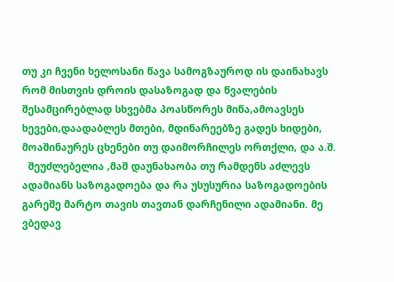თუ კი ჩვენი ხელოსანი წავა სამოგზაუროდ ის დაინახავს რომ მისთვის დროის დასაზოგად და წვალების შესამცირებლად სხვებმა პოასწორეს მიწა,ამოავსეს ხევები,დაადაბლეს მთები, მდინარეებზე გადეს ხიდები, მოაშინაურეს ცხენები თუ დაიმორჩილეს ორთქლი, და ა.შ.
  შეუძლებელია ,მაშ დაუნახაობა თუ რამდენს აძლევს ადამიანს საზოგადოება და რა უსუსურია საზოგადოების გარეშე მარტო თავის თავთან დარჩენილი ადამიანი. მე ვბედავ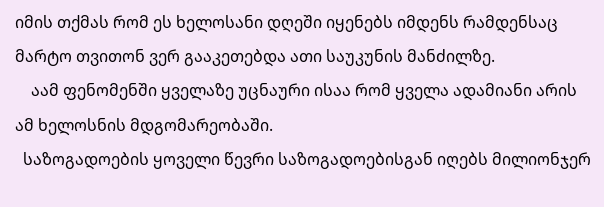იმის თქმას რომ ეს ხელოსანი დღეში იყენებს იმდენს რამდენსაც მარტო თვითონ ვერ გააკეთებდა ათი საუკუნის მანძილზე.
    აამ ფენომენში ყველაზე უცნაური ისაა რომ ყველა ადამიანი არის ამ ხელოსნის მდგომარეობაში.
  საზოგადოების ყოველი წევრი საზოგადოებისგან იღებს მილიონჯერ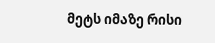მეტს იმაზე რისი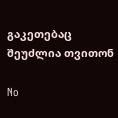გაკეთებაც შეუძლია თვითონ

No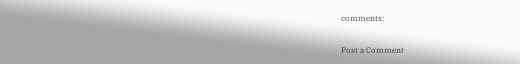comments:

Post a Comment